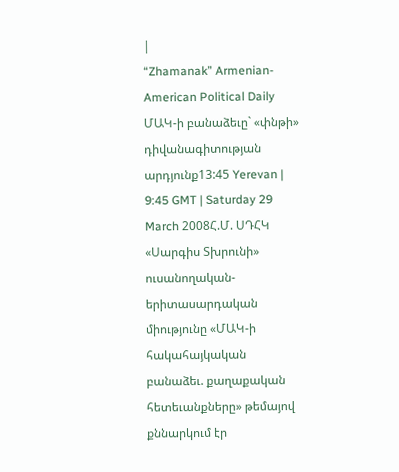|
“Zhamanak” Armenian-American Political Daily
ՄԱԿ-ի բանաձեւը` «փնթի» դիվանագիտության արդյունք13:45 Yerevan | 9:45 GMT | Saturday 29 March 2008Հ.Մ. ՍԴՀԿ «Սարգիս Տխրունի» ուսանողական-երիտասարդական միությունը «ՄԱԿ-ի հակահայկական բանաձեւ. քաղաքական հետեւանքները» թեմայով քննարկում էր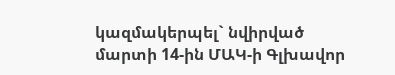կազմակերպել` նվիրված մարտի 14-ին ՄԱԿ-ի Գլխավոր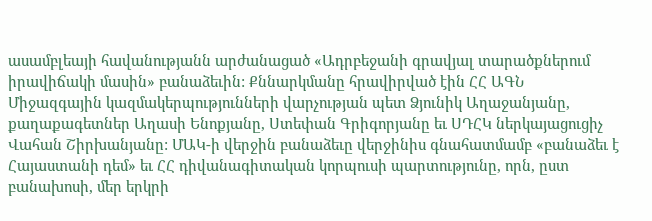ասամբլեայի հավանությանն արժանացած «Ադրբեջանի գրավյալ տարածքներում իրավիճակի մասին» բանաձեւին: Քննարկմանը հրավիրված էին ՀՀ ԱԳՆ Միջազգային կազմակերպությունների վարչության պետ Ձյունիկ Աղաջանյանը, քաղաքագետներ Աղասի Ենոքյանը, Ստեփան Գրիգորյանը եւ ՍԴՀԿ ներկայացուցիչ Վահան Շիրխանյանը: ՄԱԿ-ի վերջին բանաձեւը վերջինիս գնահատմամբ «բանաձեւ է Հայաստանի դեմ» եւ ՀՀ դիվանագիտական կորպուսի պարտությունը, որն, ըստ բանախոսի, մեր երկրի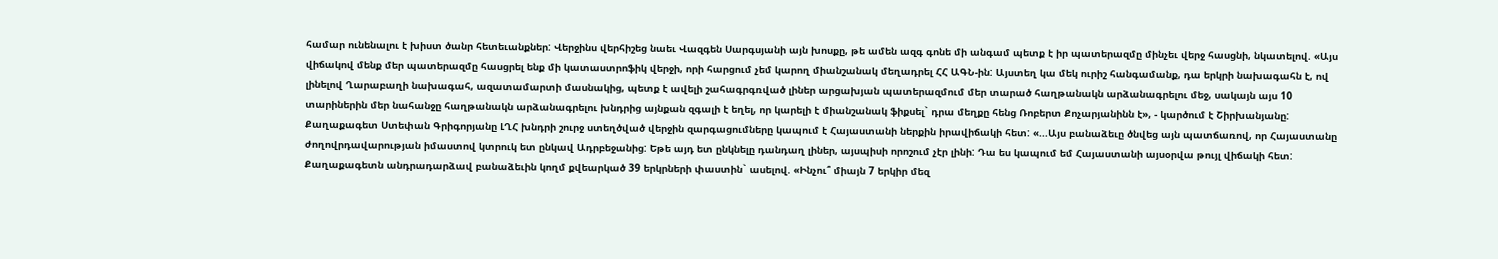համար ունենալու է խիստ ծանր հետեւանքներ: Վերջինս վերհիշեց նաեւ Վազգեն Սարգսյանի այն խոսքը, թե ամեն ազգ գոնե մի անգամ պետք է իր պատերազմը մինչեւ վերջ հասցնի, նկատելով. «Այս վիճակով մենք մեր պատերազմը հասցրել ենք մի կատաստրոֆիկ վերջի, որի հարցում չեմ կարող միանշանակ մեղադրել ՀՀ ԱԳՆ-ին: Այստեղ կա մեկ ուրիշ հանգամանք, դա երկրի նախագահն է, ով լինելով Ղարաբաղի նախագահ, ազատամարտի մասնակից, պետք է ավելի շահագրգռված լիներ արցախյան պատերազմում մեր տարած հաղթանակն արձանագրելու մեջ, սակայն այս 10 տարիներին մեր նահանջը հաղթանակն արձանագրելու խնդրից այնքան զգալի է եղել, որ կարելի է միանշանակ ֆիքսել` դրա մեղքը հենց Ռոբերտ Քոչարյանինն է», - կարծում է Շիրխանյանը: Քաղաքագետ Ստեփան Գրիգորյանը ԼՂՀ խնդրի շուրջ ստեղծված վերջին զարգացումները կապում է Հայաստանի ներքին իրավիճակի հետ: «...Այս բանաձեւը ծնվեց այն պատճառով, որ Հայաստանը ժողովրդավարության իմաստով կտրուկ ետ ընկավ Ադրբեջանից: Եթե այդ ետ ընկնելը դանդաղ լիներ, այսպիսի որոշում չէր լինի: Դա ես կապում եմ Հայաստանի այսօրվա թույլ վիճակի հետ: Քաղաքագետն անդրադարձավ բանաձեւին կողմ քվեարկած 39 երկրների փաստին` ասելով. «Ինչու՞ միայն 7 երկիր մեզ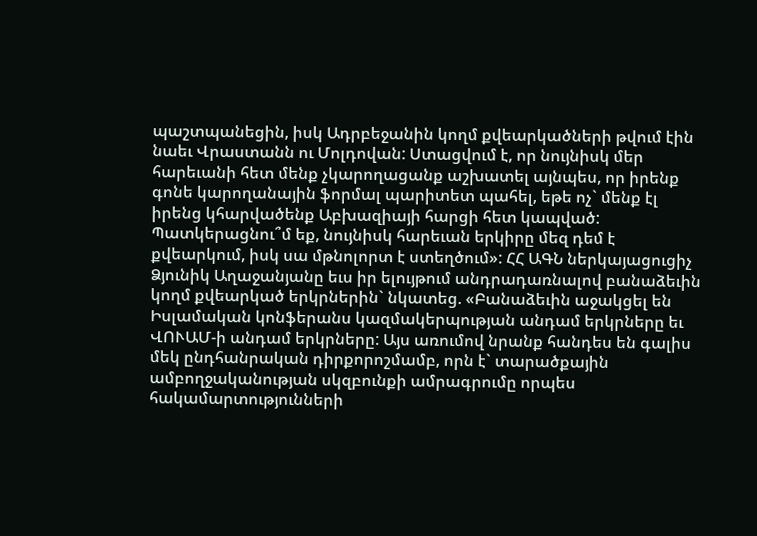պաշտպանեցին, իսկ Ադրբեջանին կողմ քվեարկածների թվում էին նաեւ Վրաստանն ու Մոլդովան: Ստացվում է, որ նույնիսկ մեր հարեւանի հետ մենք չկարողացանք աշխատել այնպես, որ իրենք գոնե կարողանային ֆորմալ պարիտետ պահել, եթե ոչ` մենք էլ իրենց կհարվածենք Աբխազիայի հարցի հետ կապված: Պատկերացնու՞մ եք, նույնիսկ հարեւան երկիրը մեզ դեմ է քվեարկում, իսկ սա մթնոլորտ է ստեղծում»: ՀՀ ԱԳՆ ներկայացուցիչ Ձյունիկ Աղաջանյանը եւս իր ելույթում անդրադառնալով բանաձեւին կողմ քվեարկած երկրներին` նկատեց. «Բանաձեւին աջակցել են Իսլամական կոնֆերանս կազմակերպության անդամ երկրները եւ ՎՈՒԱՄ-ի անդամ երկրները: Այս առումով նրանք հանդես են գալիս մեկ ընդհանրական դիրքորոշմամբ, որն է` տարածքային ամբողջականության սկզբունքի ամրագրումը որպես հակամարտությունների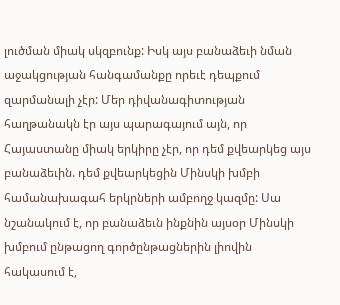լուծման միակ սկզբունք: Իսկ այս բանաձեւի նման աջակցության հանգամանքը որեւէ դեպքում զարմանալի չէր: Մեր դիվանագիտության հաղթանակն էր այս պարագայում այն, որ Հայաստանը միակ երկիրը չէր, որ դեմ քվեարկեց այս բանաձեւին. դեմ քվեարկեցին Մինսկի խմբի համանախագահ երկրների ամբողջ կազմը: Սա նշանակում է, որ բանաձեւն ինքնին այսօր Մինսկի խմբում ընթացող գործընթացներին լիովին հակասում է,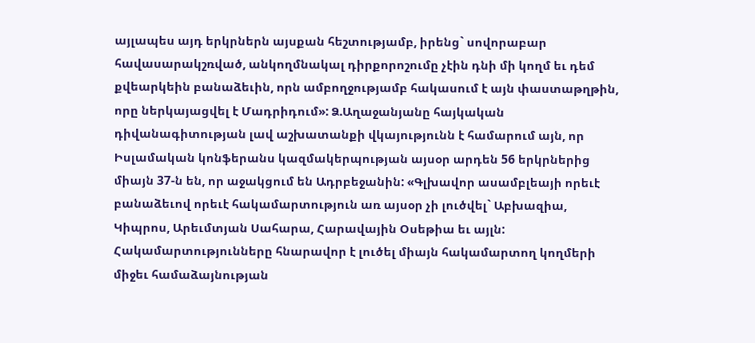այլապես այդ երկրներն այսքան հեշտությամբ, իրենց` սովորաբար հավասարակշռված, անկողմնակալ դիրքորոշումը չէին դնի մի կողմ եւ դեմ քվեարկեին բանաձեւին, որն ամբողջությամբ հակասում է այն փաստաթղթին, որը ներկայացվել է Մադրիդում»: Ձ.Աղաջանյանը հայկական դիվանագիտության լավ աշխատանքի վկայությունն է համարում այն, որ Իսլամական կոնֆերանս կազմակերպության այսօր արդեն 56 երկրներից միայն 37-ն են, որ աջակցում են Ադրբեջանին: «Գլխավոր ասամբլեայի որեւէ բանաձեւով որեւէ հակամարտություն առ այսօր չի լուծվել` Աբխազիա, Կիպրոս, Արեւմտյան Սահարա, Հարավային Օսեթիա եւ այլն: Հակամարտությունները հնարավոր է լուծել միայն հակամարտող կողմերի միջեւ համաձայնության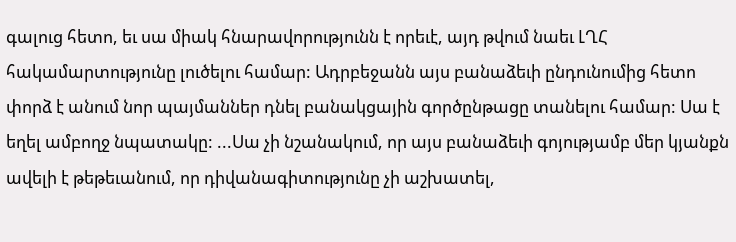գալուց հետո, եւ սա միակ հնարավորությունն է որեւէ, այդ թվում նաեւ ԼՂՀ հակամարտությունը լուծելու համար: Ադրբեջանն այս բանաձեւի ընդունումից հետո փորձ է անում նոր պայմաններ դնել բանակցային գործընթացը տանելու համար: Սա է եղել ամբողջ նպատակը: ...Սա չի նշանակում, որ այս բանաձեւի գոյությամբ մեր կյանքն ավելի է թեթեւանում, որ դիվանագիտությունը չի աշխատել,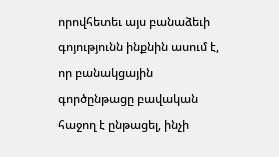որովհետեւ այս բանաձեւի գոյությունն ինքնին ասում է, որ բանակցային գործընթացը բավական հաջող է ընթացել, ինչի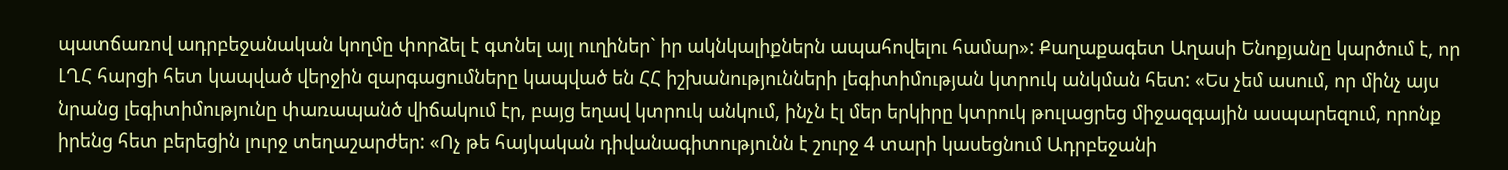պատճառով ադրբեջանական կողմը փորձել է գտնել այլ ուղիներ` իր ակնկալիքներն ապահովելու համար»: Քաղաքագետ Աղասի Ենոքյանը կարծում է, որ ԼՂՀ հարցի հետ կապված վերջին զարգացումները կապված են ՀՀ իշխանությունների լեգիտիմության կտրուկ անկման հետ: «Ես չեմ ասում, որ մինչ այս նրանց լեգիտիմությունը փառապանծ վիճակում էր, բայց եղավ կտրուկ անկում, ինչն էլ մեր երկիրը կտրուկ թուլացրեց միջազգային ասպարեզում, որոնք իրենց հետ բերեցին լուրջ տեղաշարժեր: «Ոչ թե հայկական դիվանագիտությունն է շուրջ 4 տարի կասեցնում Ադրբեջանի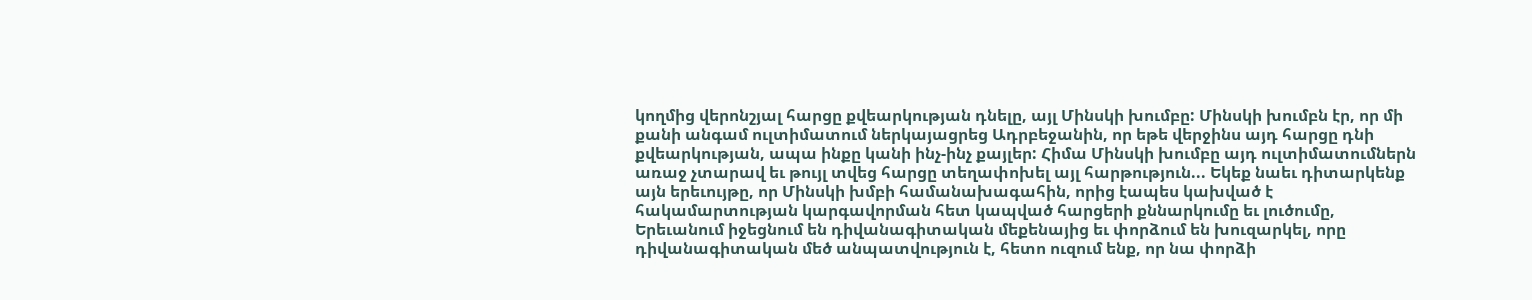կողմից վերոնշյալ հարցը քվեարկության դնելը, այլ Մինսկի խումբը: Մինսկի խումբն էր, որ մի քանի անգամ ուլտիմատում ներկայացրեց Ադրբեջանին, որ եթե վերջինս այդ հարցը դնի քվեարկության, ապա ինքը կանի ինչ-ինչ քայլեր: Հիմա Մինսկի խումբը այդ ուլտիմատումներն առաջ չտարավ եւ թույլ տվեց հարցը տեղափոխել այլ հարթություն... Եկեք նաեւ դիտարկենք այն երեւույթը, որ Մինսկի խմբի համանախագահին, որից էապես կախված է հակամարտության կարգավորման հետ կապված հարցերի քննարկումը եւ լուծումը, Երեւանում իջեցնում են դիվանագիտական մեքենայից եւ փորձում են խուզարկել, որը դիվանագիտական մեծ անպատվություն է, հետո ուզում ենք, որ նա փորձի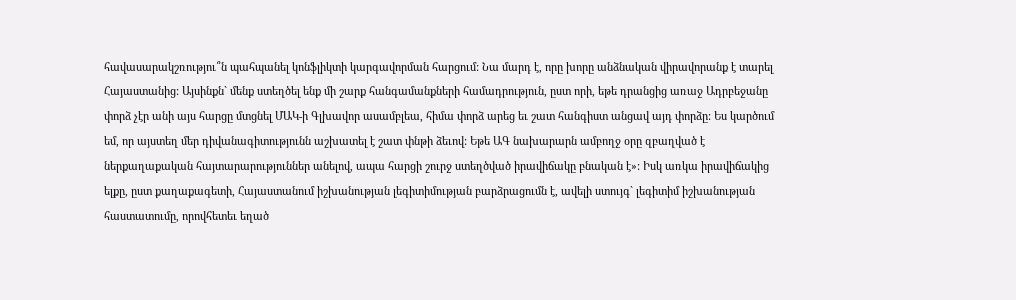հավասարակշռությու՞ն պահպանել կոնֆլիկտի կարգավորման հարցում: Նա մարդ է, որը խորը անձնական վիրավորանք է տարել Հայաստանից: Այսինքն` մենք ստեղծել ենք մի շարք հանգամանքների համադրություն, ըստ որի, եթե դրանցից առաջ Ադրբեջանը փորձ չէր անի այս հարցը մտցնել ՄԱԿ-ի Գլխավոր ասամբլեա, հիմա փորձ արեց եւ շատ հանգիստ անցավ այդ փորձը: Ես կարծում եմ, որ այստեղ մեր դիվանագիտությունն աշխատել է շատ փնթի ձեւով: Եթե ԱԳ նախարարն ամբողջ օրը զբաղված է ներքաղաքական հայտարարություններ անելով, ապա հարցի շուրջ ստեղծված իրավիճակը բնական է»: Իսկ առկա իրավիճակից ելքը, ըստ քաղաքագետի, Հայաստանում իշխանության լեգիտիմության բարձրացումն է, ավելի ստույգ` լեգիտիմ իշխանության հաստատումը, որովհետեւ եղած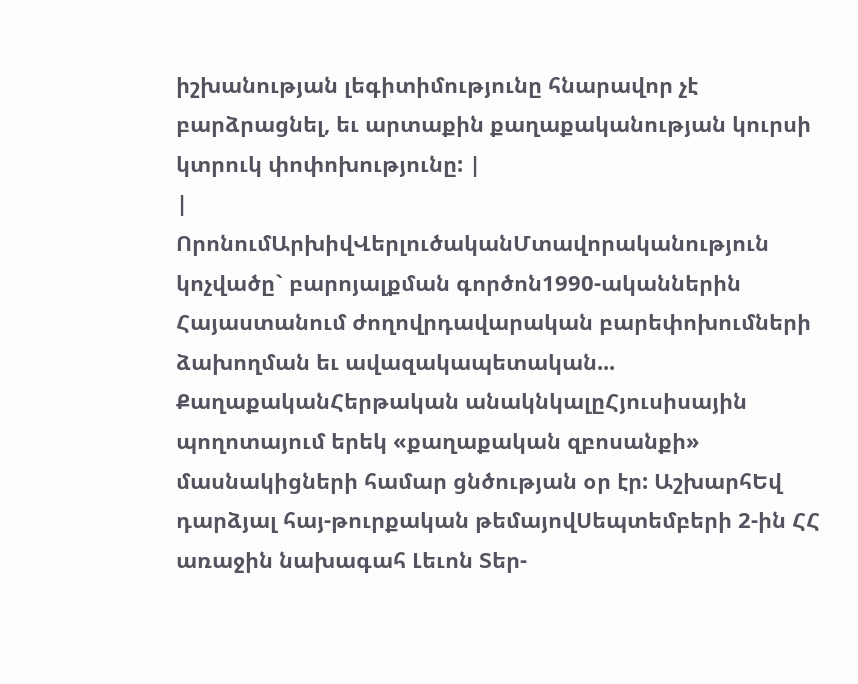իշխանության լեգիտիմությունը հնարավոր չէ բարձրացնել, եւ արտաքին քաղաքականության կուրսի կտրուկ փոփոխությունը: |
|
ՈրոնումԱրխիվՎերլուծականՄտավորականություն կոչվածը` բարոյալքման գործոն1990-ականներին Հայաստանում ժողովրդավարական բարեփոխումների ձախողման եւ ավազակապետական... ՔաղաքականՀերթական անակնկալըՀյուսիսային պողոտայում երեկ «քաղաքական զբոսանքի» մասնակիցների համար ցնծության օր էր: ԱշխարհԵվ դարձյալ հայ-թուրքական թեմայովՍեպտեմբերի 2-ին ՀՀ առաջին նախագահ Լեւոն Տեր-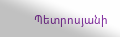Պետրոսյանի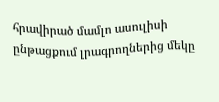հրավիրած մամլո ասուլիսի ընթացքում լրագրողներից մեկը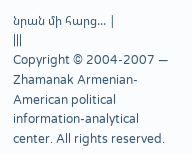նրան մի հարց... |
|||
Copyright © 2004-2007 — Zhamanak Armenian-American political information-analytical center. All rights reserved.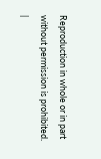Reproduction in whole or in part without permission is prohibited. |